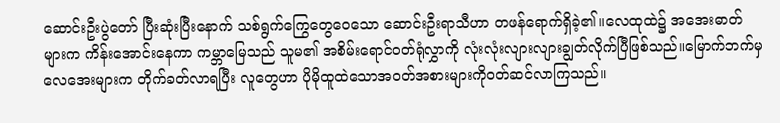ဆောင်းဦးပွဲတော် ပြီးဆုံးပြီးနောက် သစ်ရွက်ကြွေတွေဝေသော ဆောင်းဦးရာသီဟာ တဖန်ရောက်ရှိခဲ့၏။လေထုထဲ၌ အအေးဓာတ်များက ကိန်းအောင်းနေကာ ကမ္ဘာမြေသည် သူမ၏ အစိမ်းရောင်ဝတ်ရုံလွှာကို လုံးလုံးလျားလျားချွတ်လိုက်ပြီဖြစ်သည်။မြောက်ဘက်မှလေအေးများက တိုက်ခတ်လာရပြီး လူတွေဟာ ပိုမိုထူထဲသောအဝတ်အစားများကိုဝတ်ဆင်လာကြသည်။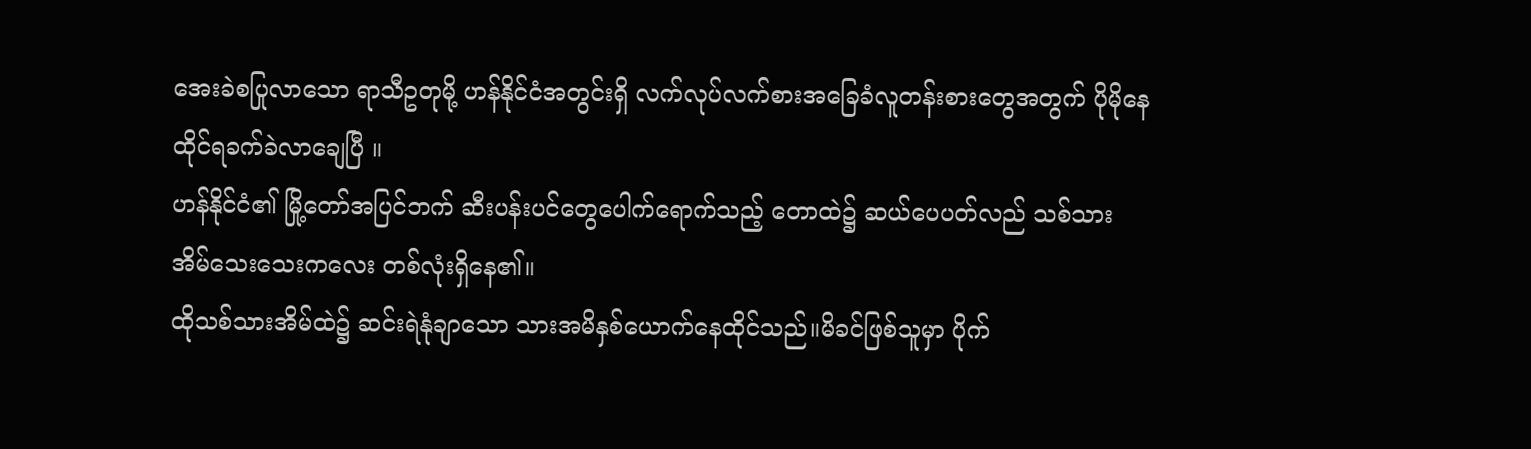အေးခဲစပြုလာသော ရာသီဥတုမို့ ဟန်နိုင်ငံအတွင်းရှိ လက်လုပ်လက်စားအခြေခံလူတန်းစားတွေအတွက် ပိုမိုနေထိုင်ရခက်ခဲလာချေပြီ ။
ဟန်နိုင်ငံ၏ မြို့တော်အပြင်ဘက် ဆီးပန်းပင်တွေပေါက်ရောက်သည့် တောထဲ၌ ဆယ်ပေပတ်လည် သစ်သားအိမ်သေးသေးကလေး တစ်လုံးရှိနေ၏။
ထိုသစ်သားအိမ်ထဲ၌ ဆင်းရဲနုံချာသော သားအမိနှစ်ယောက်နေထိုင်သည်။မိခင်ဖြစ်သူမှာ ပိုက်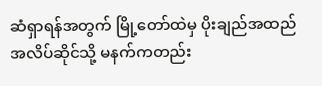ဆံရှာရန်အတွက် မြို့တော်ထဲမှ ပိုးချည်အထည်အလိပ်ဆိုင်သို့ မနက်ကတည်း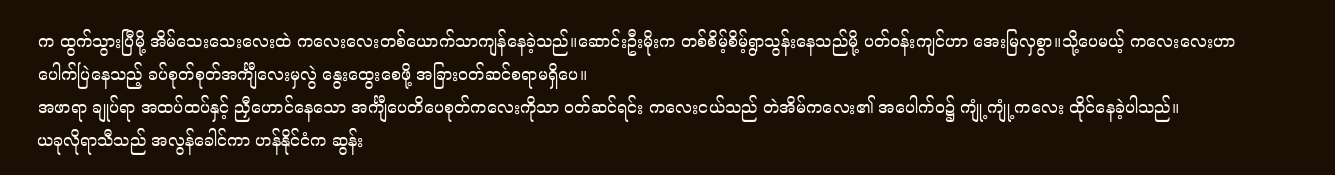က ထွက်သွားပြီမို့ အိမ်သေးသေးလေးထဲ ကလေးလေးတစ်ယောက်သာကျန်နေခဲ့သည်။ဆောင်းဦးမိုးက တစ်စိမ့်စိမ့်ရွာသွန်းနေသည်မို့ ပတ်ဝန်းကျင်ဟာ အေးမြလှစွာ။သို့ပေမယ့် ကလေးလေးဟာ ပေါက်ပြဲနေသည့် ခပ်စုတ်စုတ်အင်္ကျီလေးမှလွဲ နွေးထွေးစေဖို့ အခြားဝတ်ဆင်စရာမရှိပေ။
အဖာရာ ချုပ်ရာ အထပ်ထပ်နှင့် ညှီဟောင်နေသော အင်္ကျီပေတိပေစုတ်ကလေးကိုသာ ဝတ်ဆင်ရင်း ကလေးငယ်သည် တဲအိမ်ကလေး၏ အပေါက်ဝ၌ ကျုံ့ကျုံ့ကလေး ထိုင်နေခဲ့ပါသည်။
ယခုလိုရာသီသည် အလွန်ခေါင်ကာ ဟန်နိုင်ငံက ဆွန်း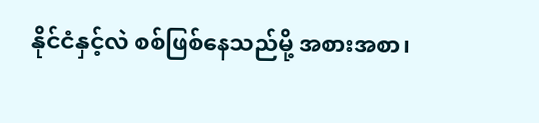နိုင်ငံနှင့်လဲ စစ်ဖြစ်နေသည်မို့ အစားအစာ၊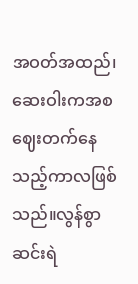အဝတ်အထည်၊ဆေးဝါးကအစ ဈေးတက်နေသည့်ကာလဖြစ်သည်။လွန်စွာဆင်းရဲ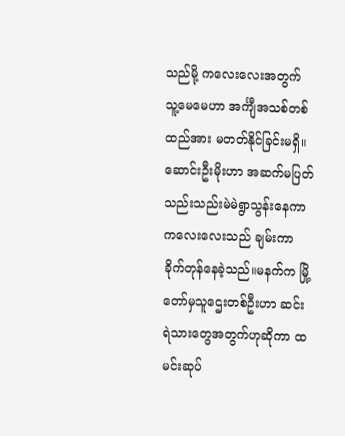သည်မို့ ကလေးလေးအတွက် သူ့မေမေဟာ အင်္ကျီအသစ်တစ်ထည်အား မတတ်နိုင်ခြင်းမရှိ။
ဆောင်းဦးမိုးဟာ အဆက်မပြတ် သည်းသည်းမဲမဲရွာသွန်းနေကာ ကလေးလေးသည် ချမ်းကာခိုက်တုန်နေခဲ့သည်။မနက်က မြို့တော်မှသူဌေးတစ်ဦးဟာ ဆင်းရဲသားတွေအတွက်ဟုဆိုကာ ထမင်းဆုပ်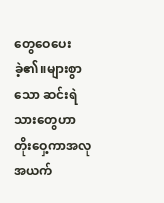တွေဝေပေးခဲ့၏။များစွာသော ဆင်းရဲသားတွေဟာ တိုးဝှေ့ကာအလုအယက်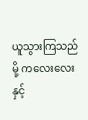ယူသွားကြသည်မို့ ကလေးလေးနှင့်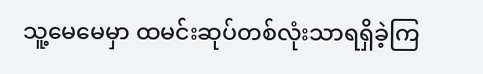သူ့မေမေမှာ ထမင်းဆုပ်တစ်လုံးသာရရှိခဲ့ကြ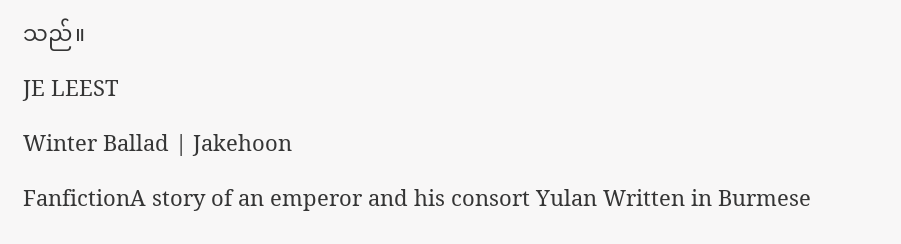သည်။
JE LEEST
Winter Ballad | Jakehoon
FanfictionA story of an emperor and his consort Yulan Written in Burmese